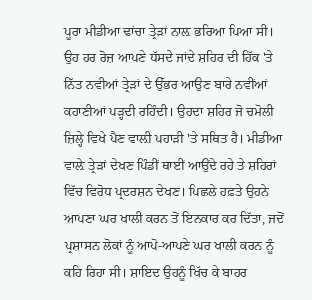ਪੂਰਾ ਮੀਡੀਆ ਢਾਂਚਾ ਤ੍ਰੇੜਾਂ ਨਾਲ਼ ਭਰਿਆ ਪਿਆ ਸੀ। ਉਹ ਹਰ ਰੋਜ਼ ਆਪਣੇ ਧੱਸਦੇ ਜਾਂਦੇ ਸ਼ਹਿਰ ਦੀ ਹਿੱਕ 'ਤੇ ਨਿੱਤ ਨਵੀਆਂ ਤ੍ਰੇੜਾਂ ਦੇ ਉੱਭਰ ਆਉਣ ਬਾਰੇ ਨਵੀਂਆਂ ਕਹਾਣੀਆਂ ਪੜ੍ਹਦੀ ਰਹਿੰਦੀ। ਉਹਦਾ ਸ਼ਹਿਰ ਜੋ ਚਮੋਲੀ ਜ਼ਿਲ੍ਹੇ ਵਿਖੇ ਪੈਣ ਵਾਲ਼ੀ ਪਹਾੜੀ 'ਤੇ ਸਥਿਤ ਹੈ। ਮੀਡੀਆ ਵਾਲ਼ੇ ਤ੍ਰੇੜਾਂ ਦੇਖਣ ਪਿੰਡੀਂ ਥਾਈਂ ਆਉਂਦੇ ਰਹੇ ਤੇ ਸ਼ਹਿਰਾਂ ਵਿੱਚ ਵਿਰੋਧ ਪ੍ਰਦਰਸ਼ਨ ਦੇਖਣ। ਪਿਛਲੇ ਹਫ਼ਤੇ ਉਹਨੇ ਆਪਣਾ ਘਰ ਖਾਲੀ ਕਰਨ ਤੋਂ ਇਨਕਾਰ ਕਰ ਦਿੱਤਾ, ਜਦੋਂ ਪ੍ਰਸ਼ਾਸਨ ਲੋਕਾਂ ਨੂੰ ਆਪੋ-ਆਪਣੇ ਘਰ ਖਾਲੀ ਕਰਨ ਨੂੰ ਕਹਿ ਰਿਹਾ ਸੀ। ਸ਼ਾਇਦ ਉਹਨੂੰ ਖਿੱਚ ਕੇ ਬਾਹਰ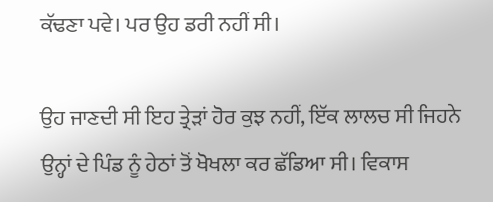ਕੱਢਣਾ ਪਵੇ। ਪਰ ਉਹ ਡਰੀ ਨਹੀਂ ਸੀ।

ਉਹ ਜਾਣਦੀ ਸੀ ਇਹ ਤ੍ਰੇੜਾਂ ਹੋਰ ਕੁਝ ਨਹੀਂ, ਇੱਕ ਲਾਲਚ ਸੀ ਜਿਹਨੇ ਉਨ੍ਹਾਂ ਦੇ ਪਿੰਡ ਨੂੰ ਹੇਠਾਂ ਤੋਂ ਖੋਖਲਾ ਕਰ ਛੱਡਿਆ ਸੀ। ਵਿਕਾਸ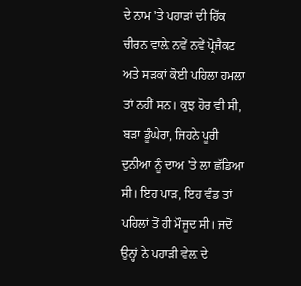ਦੇ ਨਾਮ 'ਤੇ ਪਹਾੜਾਂ ਦੀ ਹਿੱਕ ਚੀਰਨ ਵਾਲ਼ੇ ਨਵੇਂ ਨਵੇਂ ਪ੍ਰੋਜੈਕਟ ਅਤੇ ਸੜਕਾਂ ਕੋਈ ਪਹਿਲਾ ਹਮਲਾ ਤਾਂ ਨਹੀਂ ਸਨ। ਕੁਝ ਹੋਰ ਵੀ ਸੀ, ਬੜਾ ਡੂੰਘੇਰਾ, ਜਿਹਨੇ ਪੂਰੀ ਦੁਨੀਆ ਨੂੰ ਦਾਅ 'ਤੇ ਲਾ ਛੱਡਿਆ ਸੀ। ਇਹ ਪਾੜ, ਇਹ ਵੰਡ ਤਾਂ ਪਹਿਲਾਂ ਤੋਂ ਹੀ ਮੌਜੂਦ ਸੀ। ਜਦੋਂ ਉਨ੍ਹਾਂ ਨੇ ਪਹਾੜੀ ਵੇਲ਼ ਦੇ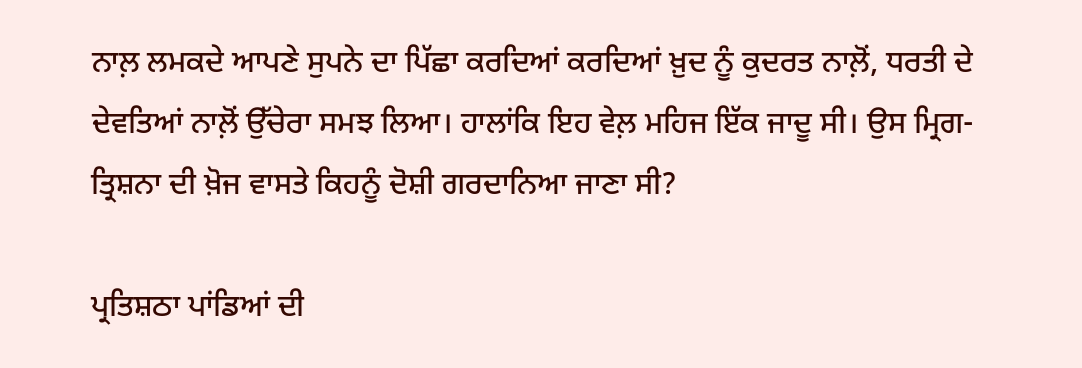ਨਾਲ਼ ਲਮਕਦੇ ਆਪਣੇ ਸੁਪਨੇ ਦਾ ਪਿੱਛਾ ਕਰਦਿਆਂ ਕਰਦਿਆਂ ਖ਼ੁਦ ਨੂੰ ਕੁਦਰਤ ਨਾਲ਼ੋਂ, ਧਰਤੀ ਦੇ ਦੇਵਤਿਆਂ ਨਾਲ਼ੋਂ ਉੱਚੇਰਾ ਸਮਝ ਲਿਆ। ਹਾਲਾਂਕਿ ਇਹ ਵੇਲ਼ ਮਹਿਜ ਇੱਕ ਜਾਦੂ ਸੀ। ਉਸ ਮ੍ਰਿਗ-ਤ੍ਰਿਸ਼ਨਾ ਦੀ ਖ਼ੋਜ ਵਾਸਤੇ ਕਿਹਨੂੰ ਦੋਸ਼ੀ ਗਰਦਾਨਿਆ ਜਾਣਾ ਸੀ?

ਪ੍ਰਤਿਸ਼ਠਾ ਪਾਂਡਿਆਂ ਦੀ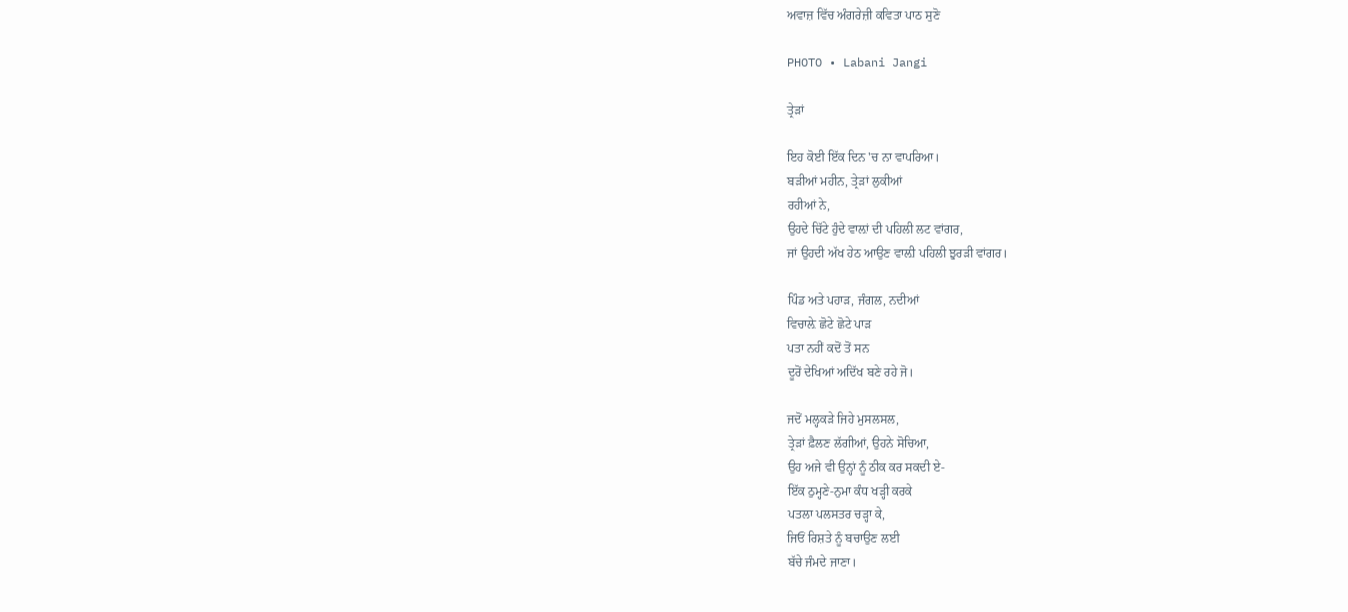ਅਵਾਜ਼ ਵਿੱਚ ਅੰਗਰੇਜ਼ੀ ਕਵਿਤਾ ਪਾਠ ਸੁਣੋ

PHOTO • Labani Jangi

ਤ੍ਰੇੜਾਂ

ਇਹ ਕੋਈ ਇੱਕ ਦਿਨ 'ਚ ਨਾ ਵਾਪਰਿਆ।
ਬੜੀਆਂ ਮਹੀਨ, ਤ੍ਰੇੜਾਂ ਲੁਕੀਆਂ
ਰਹੀਆਂ ਨੇ,
ਉਹਦੇ ਚਿੱਟੇ ਹੁੰਦੇ ਵਾਲ਼ਾਂ ਦੀ ਪਹਿਲੀ ਲਟ ਵਾਂਗਰ,
ਜਾਂ ਉਹਦੀ ਅੱਖ ਹੇਠ ਆਉਣ ਵਾਲ਼ੀ ਪਹਿਲੀ ਝੁਰੜੀ ਵਾਂਗਰ।

ਪਿੰਡ ਅਤੇ ਪਹਾੜ, ਜੰਗਲ, ਨਦੀਆਂ
ਵਿਚਾਲ਼ੇ ਛੋਟੇ ਛੋਟੇ ਪਾੜ
ਪਤਾ ਨਹੀਂ ਕਦੋਂ ਤੋਂ ਸਨ
ਦੂਰੋਂ ਦੇਖਿਆਂ ਅਦਿੱਖ ਬਣੇ ਰਹੇ ਜੋ।

ਜਦੋਂ ਮਲ੍ਹਕੜੇ ਜਿਹੇ ਮੁਸਲਸਲ,
ਤ੍ਰੇੜਾਂ ਫ਼ੈਲਣ ਲੱਗੀਆਂ, ਉਹਨੇ ਸੋਚਿਆ,
ਉਹ ਅਜੇ ਵੀ ਉਨ੍ਹਾਂ ਨੂੰ ਠੀਕ ਕਰ ਸਕਦੀ ਏ-
ਇੱਕ ਠੁਮ੍ਹਣੇ-ਨੁਮਾ ਕੰਧ ਖੜ੍ਹੀ ਕਰਕੇ
ਪਤਲਾ ਪਲਸਤਰ ਚੜ੍ਹਾ ਕੇ,
ਜਿਓਂ ਰਿਸ਼ਤੇ ਨੂੰ ਬਚਾਉਣ ਲਈ
ਬੱਚੇ ਜੰਮਦੇ ਜਾਣਾ।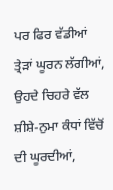ਪਰ ਫਿਰ ਵੱਡੀਆਂ ਤ੍ਰੇੜਾਂ ਘੂਰਨ ਲੱਗੀਆਂ,
ਉਹਦੇ ਚਿਹਰੇ ਵੱਲ
ਸ਼ੀਸ਼ੇ-ਨੁਮਾ ਕੰਧਾਂ ਵਿੱਚੋਂ ਦੀ ਘੂਰਦੀਆਂ,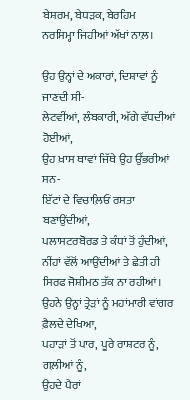ਬੇਸ਼ਰਮ, ਬੇਧੜਕ, ਬੇਰਹਿਮ
ਨਰਸਿਮ੍ਹਾ ਜਿਹੀਆਂ ਅੱਖਾਂ ਨਾਲ਼।

ਉਹ ਉਨ੍ਹਾਂ ਦੇ ਅਕਾਰਾਂ, ਦਿਸ਼ਾਵਾਂ ਨੂੰ ਜਾਣਦੀ ਸੀ-
ਲੇਟਵੀਂਆਂ, ਲੰਬਕਾਰੀ, ਅੱਗੇ ਵੱਧਦੀਆਂ ਹੋਈਆਂ,
ਉਹ ਖ਼ਾਸ ਥਾਵਾਂ ਜਿੱਥੇ ਉਹ ਉੱਭਰੀਆਂ ਸਨ-
ਇੱਟਾਂ ਦੇ ਵਿਚਾਲ਼ਿਓਂ ਰਸਤਾ ਬਣਾਉਂਦੀਆਂ,
ਪਲਾਸਟਰਬੋਰਡ ਤੇ ਕੰਧਾਂ ਤੋਂ ਹੁੰਦੀਆਂ,
ਨੀਂਹਾਂ ਵੱਲੋਂ ਆਉਂਦੀਆਂ ਤੇ ਛੇਤੀ ਹੀ
ਸਿਰਫ ਜੋਸ਼ੀਮਠ ਤੱਕ ਨਾ ਰਹੀਆਂ।
ਉਹਨੇ ਉਨ੍ਹਾਂ ਤ੍ਰੇੜਾਂ ਨੂੰ ਮਹਾਂਮਾਰੀ ਵਾਂਗਰ ਫ਼ੈਲਦੇ ਦੇਖਿਆ,
ਪਹਾੜਾਂ ਤੋਂ ਪਾਰ, ਪੂਰੇ ਰਾਸ਼ਟਰ ਨੂੰ, ਗਲ਼ੀਆਂ ਨੂੰ,
ਉਹਦੇ ਪੈਰਾਂ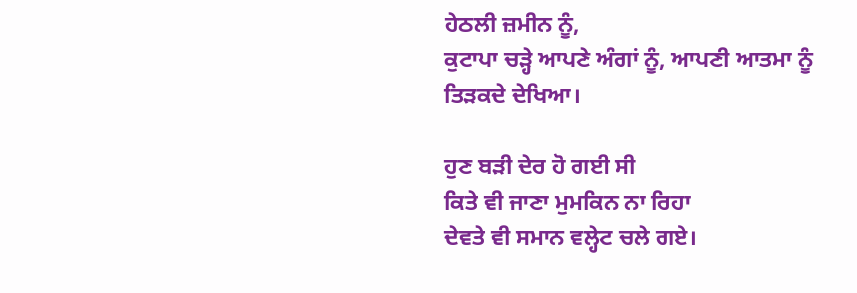ਹੇਠਲੀ ਜ਼ਮੀਨ ਨੂੰ,
ਕੁਟਾਪਾ ਚੜ੍ਹੇ ਆਪਣੇ ਅੰਗਾਂ ਨੂੰ, ਆਪਣੀ ਆਤਮਾ ਨੂੰ
ਤਿੜਕਦੇ ਦੇਖਿਆ।

ਹੁਣ ਬੜੀ ਦੇਰ ਹੋ ਗਈ ਸੀ
ਕਿਤੇ ਵੀ ਜਾਣਾ ਮੁਮਕਿਨ ਨਾ ਰਿਹਾ
ਦੇਵਤੇ ਵੀ ਸਮਾਨ ਵਲ੍ਹੇਟ ਚਲੇ ਗਏ।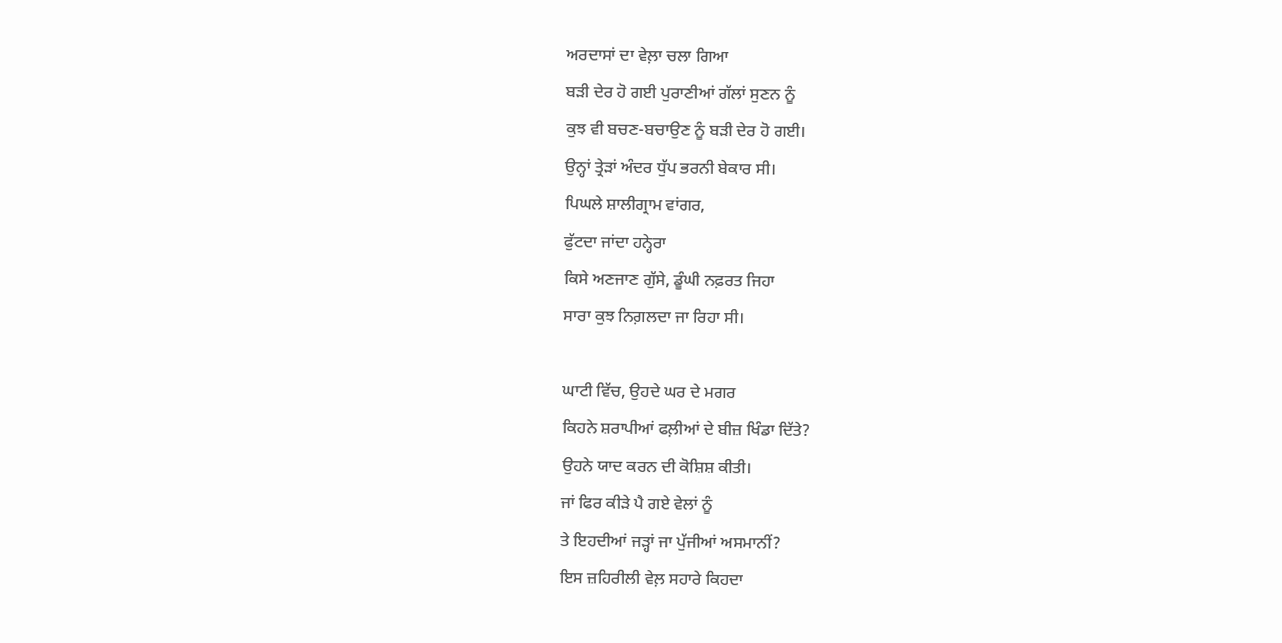ਅਰਦਾਸਾਂ ਦਾ ਵੇਲ਼ਾ ਚਲਾ ਗਿਆ
ਬੜੀ ਦੇਰ ਹੋ ਗਈ ਪੁਰਾਣੀਆਂ ਗੱਲਾਂ ਸੁਣਨ ਨੂੰ
ਕੁਝ ਵੀ ਬਚਣ-ਬਚਾਉਣ ਨੂੰ ਬੜੀ ਦੇਰ ਹੋ ਗਈ।
ਉਨ੍ਹਾਂ ਤ੍ਰੇੜਾਂ ਅੰਦਰ ਧੁੱਪ ਭਰਨੀ ਬੇਕਾਰ ਸੀ।
ਪਿਘਲੇ ਸ਼ਾਲੀਗ੍ਰਾਮ ਵਾਂਗਰ,
ਫੁੱਟਦਾ ਜਾਂਦਾ ਹਨ੍ਹੇਰਾ
ਕਿਸੇ ਅਣਜਾਣ ਗੁੱਸੇ, ਡੂੰਘੀ ਨਫ਼ਰਤ ਜਿਹਾ
ਸਾਰਾ ਕੁਝ ਨਿਗ਼ਲਦਾ ਜਾ ਰਿਹਾ ਸੀ।

ਘਾਟੀ ਵਿੱਚ, ਉਹਦੇ ਘਰ ਦੇ ਮਗਰ
ਕਿਹਨੇ ਸ਼ਰਾਪੀਆਂ ਫਲ਼ੀਆਂ ਦੇ ਬੀਜ਼ ਖਿੰਡਾ ਦਿੱਤੇ?
ਉਹਨੇ ਯਾਦ ਕਰਨ ਦੀ ਕੋਸ਼ਿਸ਼ ਕੀਤੀ।
ਜਾਂ ਫਿਰ ਕੀੜੇ ਪੈ ਗਏ ਵੇਲਾਂ ਨੂੰ
ਤੇ ਇਹਦੀਆਂ ਜੜ੍ਹਾਂ ਜਾ ਪੁੱਜੀਆਂ ਅਸਮਾਨੀਂ?
ਇਸ ਜ਼ਹਿਰੀਲੀ ਵੇਲ਼ ਸਹਾਰੇ ਕਿਹਦਾ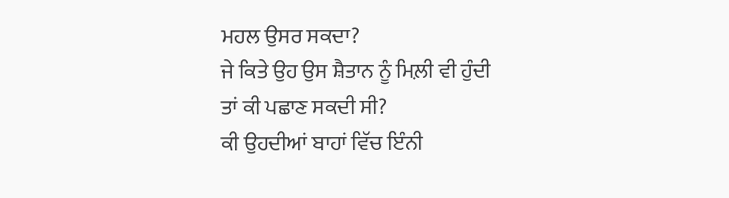ਮਹਲ ਉਸਰ ਸਕਦਾ?
ਜੇ ਕਿਤੇ ਉਹ ਉਸ ਸ਼ੈਤਾਨ ਨੂੰ ਮਿਲ਼ੀ ਵੀ ਹੁੰਦੀ
ਤਾਂ ਕੀ ਪਛਾਣ ਸਕਦੀ ਸੀ?
ਕੀ ਉਹਦੀਆਂ ਬਾਹਾਂ ਵਿੱਚ ਇੰਨੀ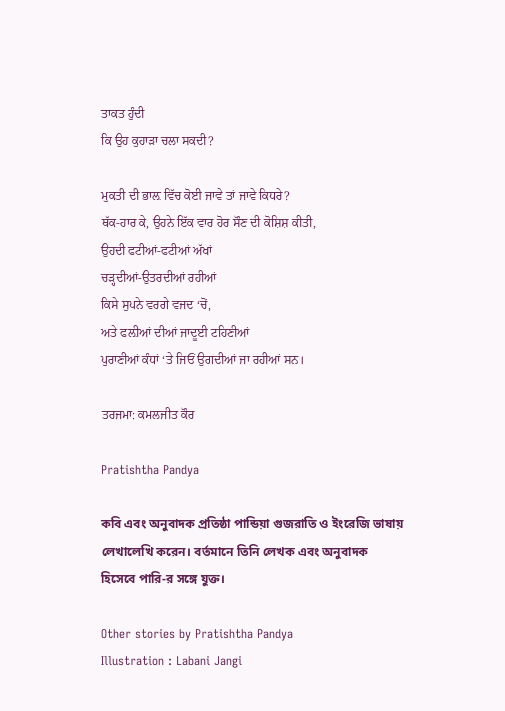ਤਾਕਤ ਹੁੰਦੀ
ਕਿ ਉਹ ਕੁਹਾੜਾ ਚਲਾ ਸਕਦੀ?

ਮੁਕਤੀ ਦੀ ਭਾਲ਼ ਵਿੱਚ ਕੋਈ ਜਾਵੇ ਤਾਂ ਜਾਵੇ ਕਿਧਰੇ?
ਥੱਕ-ਹਾਰ ਕੇ, ਉਹਨੇ ਇੱਕ ਵਾਰ ਹੋਰ ਸੌਣ ਦੀ ਕੋਸ਼ਿਸ਼ ਕੀਤੀ,
ਉਹਦੀ ਫਟੀਆਂ-ਫਟੀਆਂ ਅੱਖਾਂ
ਚੜ੍ਹਦੀਆਂ-ਉਤਰਦੀਆਂ ਰਹੀਆਂ
ਕਿਸੇ ਸੁਪਨੇ ਵਰਗੇ ਵਜਦ ‘ਚੋਂ,
ਅਤੇ ਫਲ਼ੀਆਂ ਦੀਆਂ ਜਾਦੂਈ ਟਹਿਣੀਆਂ
ਪੁਰਾਣੀਆਂ ਕੰਧਾਂ ‘ਤੇ ਜਿਓਂ ਉਗਦੀਆਂ ਜਾ ਰਹੀਆਂ ਸਨ।

ਤਰਜਮਾ: ਕਮਲਜੀਤ ਕੌਰ

Pratishtha Pandya

কবি এবং অনুবাদক প্রতিষ্ঠা পান্ডিয়া গুজরাতি ও ইংরেজি ভাষায় লেখালেখি করেন। বর্তমানে তিনি লেখক এবং অনুবাদক হিসেবে পারি-র সঙ্গে যুক্ত।

Other stories by Pratishtha Pandya
Illustration : Labani Jangi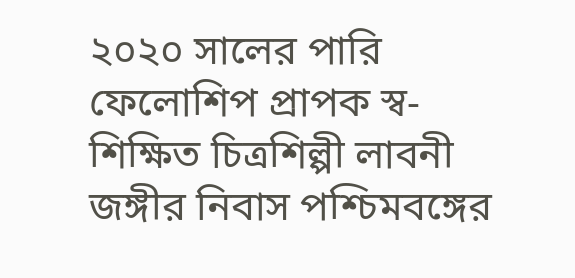২০২০ সালের পারি ফেলোশিপ প্রাপক স্ব-শিক্ষিত চিত্রশিল্পী লাবনী জঙ্গীর নিবাস পশ্চিমবঙ্গের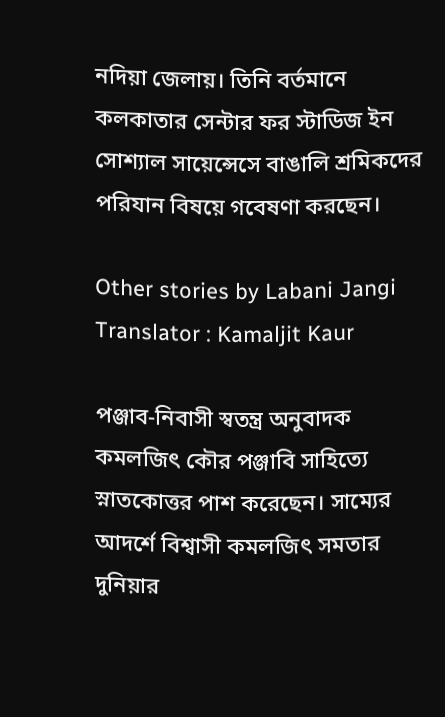নদিয়া জেলায়। তিনি বর্তমানে কলকাতার সেন্টার ফর স্টাডিজ ইন সোশ্যাল সায়েন্সেসে বাঙালি শ্রমিকদের পরিযান বিষয়ে গবেষণা করছেন।

Other stories by Labani Jangi
Translator : Kamaljit Kaur

পঞ্জাব-নিবাসী স্বতন্ত্র অনুবাদক কমলজিৎ কৌর পঞ্জাবি সাহিত্যে স্নাতকোত্তর পাশ করেছেন। সাম্যের আদর্শে বিশ্বাসী কমলজিৎ সমতার দুনিয়ার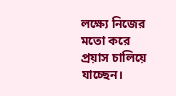লক্ষ্যে নিজের মতো করে প্রয়াস চালিয়ে যাচ্ছেন।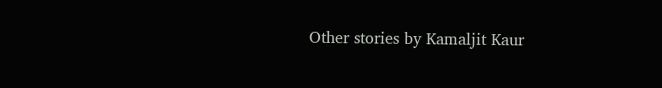Other stories by Kamaljit Kaur